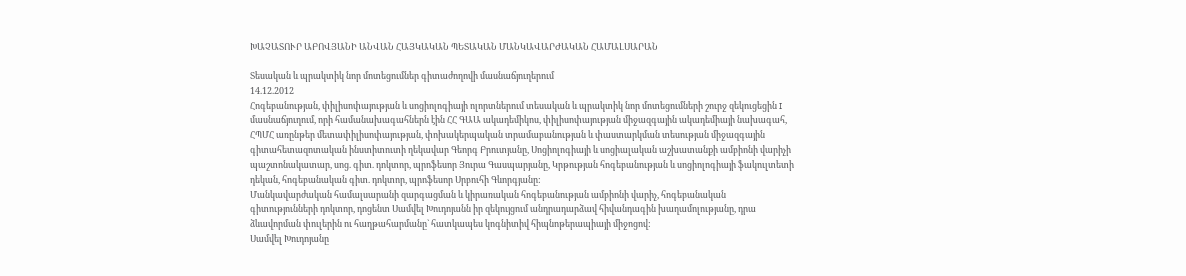ԽԱՉԱՏՈՒՐ ԱԲՈՎՅԱՆԻ ԱՆՎԱՆ ՀԱՅԿԱԿԱՆ ՊԵՏԱԿԱՆ ՄԱՆԿԱՎԱՐԺԱԿԱՆ ՀԱՄԱԼՍԱՐԱՆ

Տեսական և պրակտիկ նոր մոտեցումներ գիտաժողովի մասնաճյուղերում
14.12.2012
Հոգեբանության, փիլիսոփայության և սոցիոլոգիայի ոլորտներում տեսական և պրակտիկ նոր մոտեցումների շուրջ զեկուցեցին I մասնաճյուղում, որի համանախագահներն էին ՀՀ ԳԱԱ ակադեմիկոս, փիլիսոփայության միջազգային ակադեմիայի նախագահ, ՀՊՄՀ առընթեր մետափիլիսոփայության, փոխակերպական տրամաբանության և փաստարկման տեսության միջազգային գիտահետազոտական ինստիտուտի ղեկավար Գեորգ Բրուտյանը, Սոցիոլոգիայի և սոցիալական աշխատանքի ամբիոնի վարիչի պաշտոնակատար, սոց. գիտ. դոկտոր, պրոֆեսոր Յուրա Գասպարյանը, Կրթության հոգեբանության և սոցիոլոգիայի ֆակուլտետի դեկան, հոգեբանական գիտ. դոկտոր, պրոֆեսոր Սրբուհի Գևորգյանը:
Մանկավարժական համալսարանի զարգացման և կիրառական հոգեբանության ամբիոնի վարիչ, հոգեբանական գիտությունների դոկտոր, դոցենտ Սամվել Խուդոյանն իր զեկույցում անդրադարձավ հիվանդագին խաղամոլությանը, դրա ձևավորման փուլերին ու հաղթահարմանը` հատկապես կոգնիտիվ հիպնոթերապիայի միջոցով:
Սամվել Խուդոյանը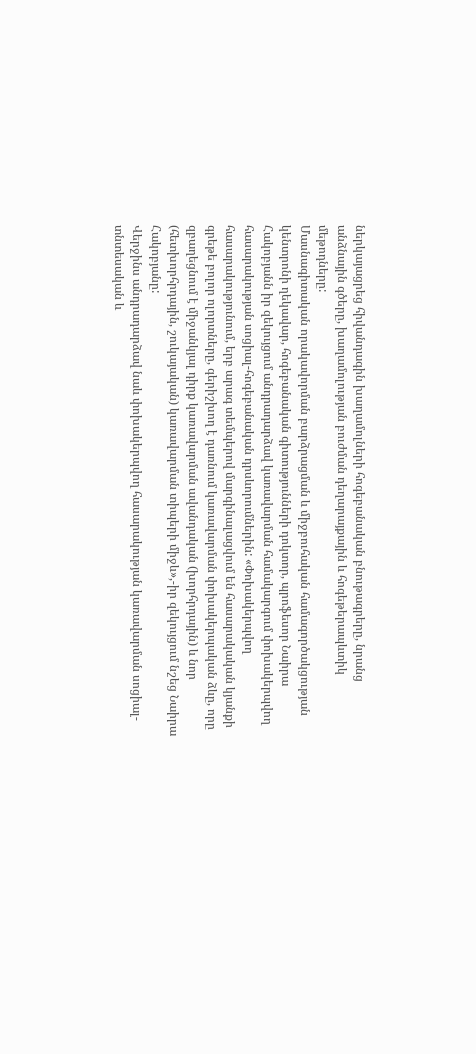ներկայացրեց հիվանդագին խաղամոլների հոգեբանական բնութագրերը, նրանց անձնային գծերը, խաղամոլության բուժման դեղարայքային և հոգեթերապևտիկ մեթոդները:
Մասնագիտական որակավորման բարձրացման և միջբուհական համագործակցության կենտրոնի ղեկավար, հոգեբանական գիտությունների դոկտոր, պրոֆեսոր Նաիրա Հակոբյանն իր զեկույցում անդրադարձավ կառավարման համակարգում փոխակերպվող հասարակության սոցիալ-հոգեբանական դրսևորումներին: «Փոխակերպվող հասարակությունում, երբ արագ տեմպերով մարգինալացվում են հասարակական կյանքի գրեթե բոլոր ոլորտները, գերիշխող է դառնում կառավարման փոխակերպական ձևը, որը զբաղեցնում է միջանկյալ դիրք կառավարման ավանդական (խորհրդային) և նոր (հետխորհրդային, շուկայական) կառավարման տիպերի միջև»,-իր զեկույցում նշեց Նաիրա Հակոբյանը:
Վերջինս անդրադարձավ նաև փոխակերպվող հասարակության կառավարման սոցիալ-տնտեսական և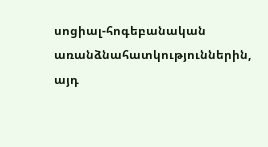սոցիալ-հոգեբանական առանձնահատկություններին, այդ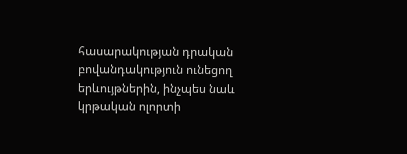հասարակության դրական բովանդակություն ունեցող երևույթներին, ինչպես նաև կրթական ոլորտի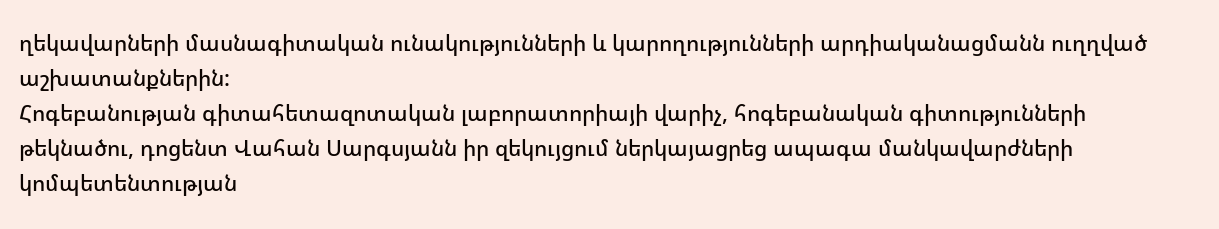ղեկավարների մասնագիտական ունակությունների և կարողությունների արդիականացմանն ուղղված աշխատանքներին:
Հոգեբանության գիտահետազոտական լաբորատորիայի վարիչ, հոգեբանական գիտությունների թեկնածու, դոցենտ Վահան Սարգսյանն իր զեկույցում ներկայացրեց ապագա մանկավարժների կոմպետենտության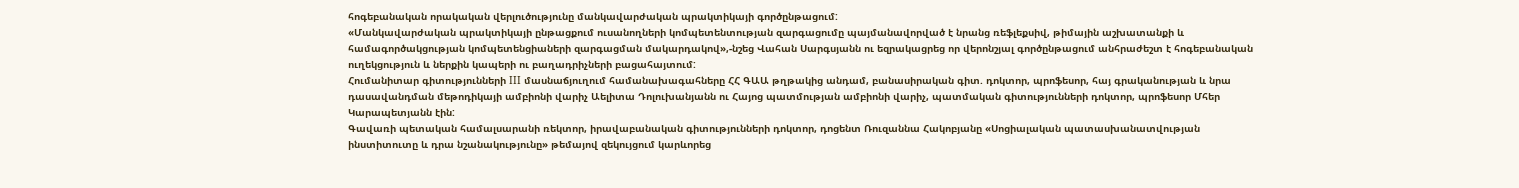հոգեբանական որակական վերլուծությունը մանկավարժական պրակտիկայի գործընթացում:
«Մանկավարժական պրակտիկայի ընթացքում ուսանողների կոմպետենտության զարգացումը պայմանավորված է նրանց ռեֆլեքսիվ, թիմային աշխատանքի և համագործակցության կոմպետենցիաների զարգացման մակարդակով»,-նշեց Վահան Սարգսյանն ու եզրակացրեց որ վերոնշյալ գործընթացում անհրաժեշտ է հոգեբանական ուղեկցություն և ներքին կապերի ու բաղադրիչների բացահայտում:
Հումանիտար գիտությունների III մասնաճյուղում համանախագահները ՀՀ ԳԱԱ թղթակից անդամ, բանասիրական գիտ. դոկտոր, պրոֆեսոր, հայ գրականության և նրա դասավանդման մեթոդիկայի ամբիոնի վարիչ Աելիտա Դոլուխանյանն ու Հայոց պատմության ամբիոնի վարիչ, պատմական գիտությունների դոկտոր, պրոֆեսոր Մհեր Կարապետյանն էին:
Գավառի պետական համալսարանի ռեկտոր, իրավաբանական գիտությունների դոկտոր, դոցենտ Ռուզաննա Հակոբյանը «Սոցիալական պատասխանատվության ինստիտուտը և դրա նշանակությունը» թեմայով զեկույցում կարևորեց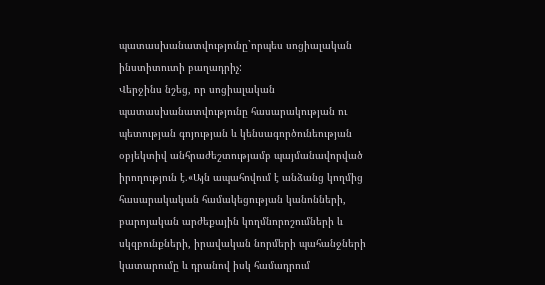պատասխանատվությունը`որպես սոցիալական ինստիտուտի բաղադրիչ:
Վերջինս նշեց, որ սոցիալական պատասխանատվությունը հասարակության ու պետության գոյության և կենսագործունեության օբյեկտիվ անհրաժեշտությամբ պայմանավորված իրողություն է.«Այն ապահովում է անձանց կողմից հասարակական համակեցության կանոնների, բարոյական արժեքային կողմնորոշումների և սկզբունքների, իրավական նորմերի պահանջների կատարումը և դրանով իսկ համադրում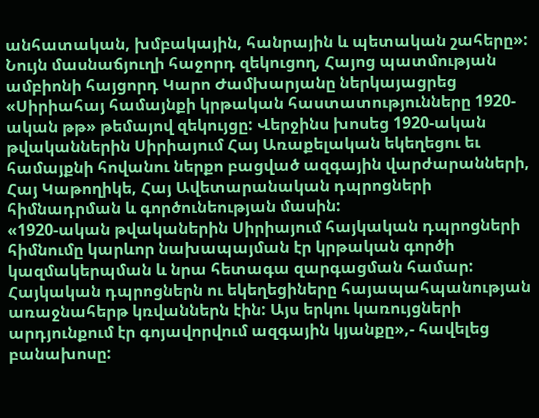անհատական, խմբակային, հանրային և պետական շահերը»:
Նույն մասնաճյուղի հաջորդ զեկուցող, Հայոց պատմության ամբիոնի հայցորդ Կարո Ժամխարյանը ներկայացրեց «Սիրիահայ համայնքի կրթական հաստատությունները 1920-ական թթ» թեմայով զեկույցը: Վերջինս խոսեց 1920-ական թվականներին Սիրիայում Հայ Առաքելական եկեղեցու եւ համայքնի հովանու ներքո բացված ազգային վարժարանների, Հայ Կաթողիկե, Հայ Ավետարանական դպրոցների հիմնադրման և գործունեության մասին:
«1920-ական թվականերին Սիրիայում հայկական դպրոցների հիմնումը կարևոր նախապայման էր կրթական գործի կազմակերպման և նրա հետագա զարգացման համար: Հայկական դպրոցներն ու եկեղեցիները հայապահպանության առաջնահերթ կռվաններն էին: Այս երկու կառույցների արդյունքում էր գոյավորվում ազգային կյանքը»,- հավելեց բանախոսը: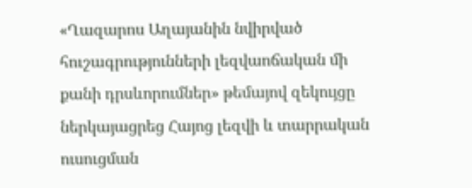«Ղազարոս Աղայանին նվիրված հուշագրությունների լեզվաոճական մի քանի դրսևորումներ» թեմայով զեկույցը ներկայացրեց Հայոց լեզվի և տարրական ուսուցման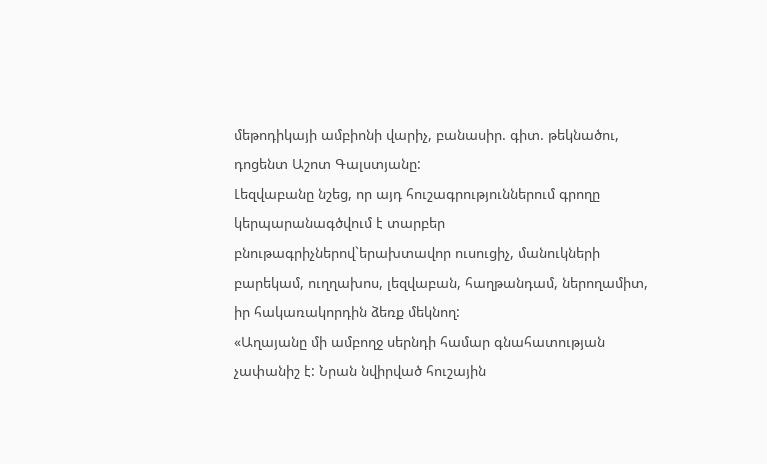մեթոդիկայի ամբիոնի վարիչ, բանասիր. գիտ. թեկնածու, դոցենտ Աշոտ Գալստյանը:
Լեզվաբանը նշեց, որ այդ հուշագրություններում գրողը կերպարանագծվում է տարբեր բնութագրիչներով`երախտավոր ուսուցիչ, մանուկների բարեկամ, ուղղախոս, լեզվաբան, հաղթանդամ, ներողամիտ, իր հակառակորդին ձեռք մեկնող:
«Աղայանը մի ամբողջ սերնդի համար գնահատության չափանիշ է: Նրան նվիրված հուշային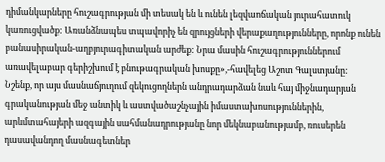դիմանկարները հուշագրության մի տեսակ են և ունեն լեզվաոճական յուրահատուկ կառուցվածք: Առանձնապես տպավորիչ են զրույցների վերաքաղությունները, որոնք ունեն բանասիրական-աղբյուրագիտական արժեք: Նրա մասին հուշագրություններում առավելաբար գերիշխում է բնութագրական խոսքը»,-հավելեց Աշոտ Գալստյանը:
Նշենք, որ այս մասնաճյուղում զեկուցողներն անդրադարձան նաև հայ միջնադարյան գրականության մեջ անտիկ և աստվածաշնչային իմաստախոսություններին, արևմտահայերի ազգային սահմանադրությանը նոր մեկնաբանությամբ, ռուսերեն դասավանդող մասնագետներ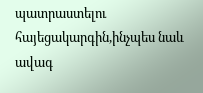պատրաստելու հայեցակարգին,ինչպես նաև ավագ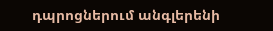դպրոցներում անգլերենի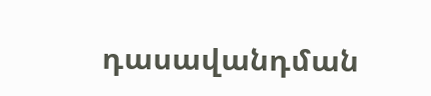դասավանդման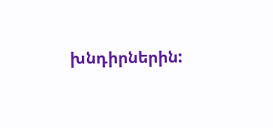խնդիրներին: